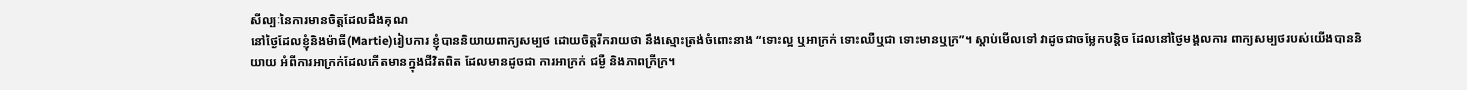សីល្បៈនៃការមានចិត្តដែលដឹងគុណ
នៅថ្ងៃដែលខ្ញុំនិងម៉ាធី(Martie)រៀបការ ខ្ញុំបាននិយាយពាក្យសម្បថ ដោយចិត្តរីករាយថា នឹងស្មោះត្រង់ចំពោះនាង “ទោះល្អ ឬអាក្រក់ ទោះឈឺឬជា ទោះមានឬក្រ”។ ស្តាប់មើលទៅ វាដូចជាចម្លែកបន្តិច ដែលនៅថ្ងៃមង្គលការ ពាក្យសម្បថរបស់យើងបាននិយាយ អំពីការអាក្រក់ដែលកើតមានក្នុងជីវិតពិត ដែលមានដូចជា ការអាក្រក់ ជម្ងឺ និងភាពក្រីក្រ។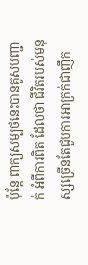ប៉ុន្តែ ពាក្យសម្បថនេះបានគូសបញ្ជាក់ អំពីការពិត ដែលថា ជីវិតរបស់មនុស្សច្រើនតែជួបការអាក្រក់ជាញឹក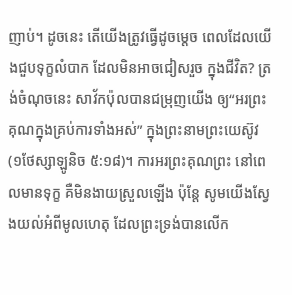ញាប់។ ដូចនេះ តើយើងត្រូវធ្វើដូចម្តេច ពេលដែលយើងជួបទុក្ខលំបាក ដែលមិនអាចជៀសរួច ក្នុងជីវិត? ត្រង់ចំណុចនេះ សាវ័កប៉ុលបានជម្រុញយើង ឲ្យ“អរព្រះគុណក្នុងគ្រប់ការទាំងអស់” ក្នុងព្រះនាមព្រះយេស៊ូវ(១ថែស្សាឡូនិច ៥:១៨)។ ការអរព្រះគុណព្រះ នៅពេលមានទុក្ខ គឺមិនងាយស្រួលឡើង ប៉ុន្តែ សូមយើងស្វែងយល់អំពីមូលហេតុ ដែលព្រះទ្រង់បានលើក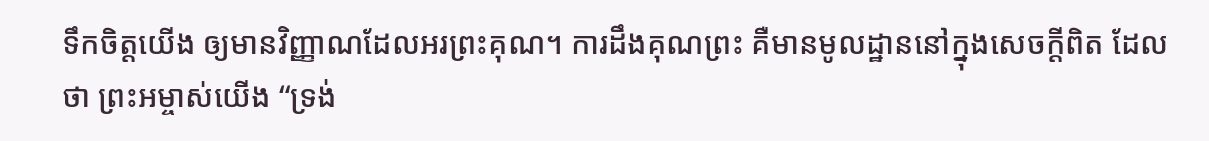ទឹកចិត្តយើង ឲ្យមានវិញ្ញាណដែលអរព្រះគុណ។ ការដឹងគុណព្រះ គឺមានមូលដ្ឋាននៅក្នុងសេចក្តីពិត ដែលថា ព្រះអម្ចាស់យើង “ទ្រង់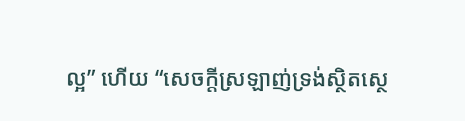ល្អ” ហើយ “សេចក្តីស្រឡាញ់ទ្រង់ស្ថិតស្ថេ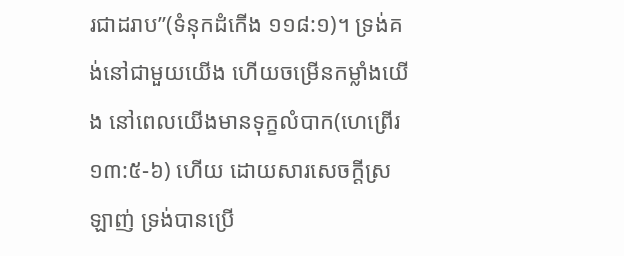រជាដរាប”(ទំនុកដំកើង ១១៨:១)។ ទ្រង់គង់នៅជាមួយយើង ហើយចម្រើនកម្លាំងយើង នៅពេលយើងមានទុក្ខលំបាក(ហេព្រើរ ១៣:៥-៦) ហើយ ដោយសារសេចក្តីស្រឡាញ់ ទ្រង់បានប្រើ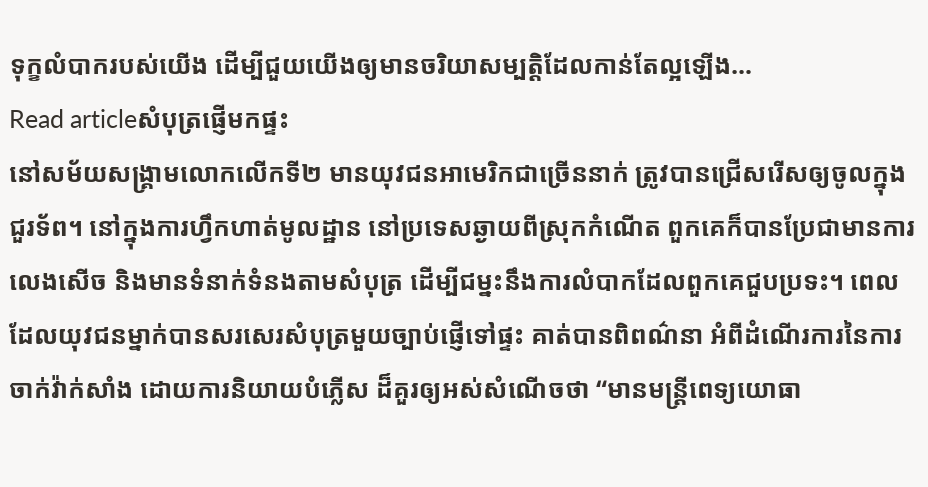ទុក្ខលំបាករបស់យើង ដើម្បីជួយយើងឲ្យមានចរិយាសម្បត្តិដែលកាន់តែល្អឡើង…
Read articleសំបុត្រផ្ញើមកផ្ទះ
នៅសម័យសង្រ្គាមលោកលើកទី២ មានយុវជនអាមេរិកជាច្រើននាក់ ត្រូវបានជ្រើសរើសឲ្យចូលក្នុងជួរទ័ព។ នៅក្នុងការហ្វឹកហាត់មូលដ្ឋាន នៅប្រទេសឆ្ងាយពីស្រុកកំណើត ពួកគេក៏បានប្រែជាមានការលេងសើច និងមានទំនាក់ទំនងតាមសំបុត្រ ដើម្បីជម្នះនឹងការលំបាកដែលពួកគេជួបប្រទះ។ ពេលដែលយុវជនម្នាក់បានសរសេរសំបុត្រមួយច្បាប់ផ្ញើទៅផ្ទះ គាត់បានពិពណ៌នា អំពីដំណើរការនៃការចាក់វ៉ាក់សាំង ដោយការនិយាយបំភ្លើស ដ៏គួរឲ្យអស់សំណើចថា “មានមន្ត្រីពេទ្យយោធា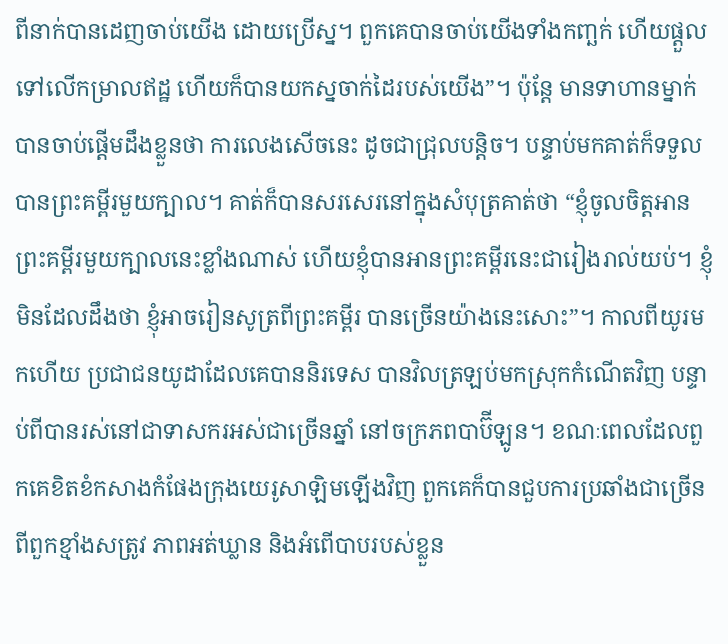ពីនាក់បានដេញចាប់យើង ដោយប្រើស្ន។ ពួកគេបានចាប់យើងទាំងកញ្ឆក់ ហើយផ្តួលទៅលើកម្រាលឥដ្ឋ ហើយក៏បានយកស្នចាក់ដៃរបស់យើង”។ ប៉ុន្តែ មានទាហានម្នាក់បានចាប់ផ្តើមដឹងខ្លួនថា ការលេងសើចនេះ ដូចជាជ្រុលបន្តិច។ បន្ទាប់មកគាត់ក៏ទទួលបានព្រះគម្ពីរមួយក្បាល។ គាត់ក៏បានសរសេរនៅក្នុងសំបុត្រគាត់ថា “ខ្ញុំចូលចិត្តអានព្រះគម្ពីរមួយក្បាលនេះខ្លាំងណាស់ ហើយខ្ញុំបានអានព្រះគម្ពីរនេះជារៀងរាល់យប់។ ខ្ញុំមិនដែលដឹងថា ខ្ញុំអាចរៀនសូត្រពីព្រះគម្ពីរ បានច្រើនយ៉ាងនេះសោះ”។ កាលពីយូរមកហើយ ប្រជាជនយូដាដែលគេបាននិរទេស បានវិលត្រឡប់មកស្រុកកំណើតវិញ បន្ទាប់ពីបានរស់នៅជាទាសករអស់ជាច្រើនឆ្នាំ នៅចក្រភពបាប៊ីឡូន។ ខណៈពេលដែលពួកគេខិតខំកសាងកំផែងក្រុងយេរូសាឡិមឡើងវិញ ពួកគេក៏បានជួបការប្រឆាំងជាច្រើន ពីពួកខ្មាំងសត្រូវ ភាពអត់ឃ្លាន និងអំពើបាបរបស់ខ្លួន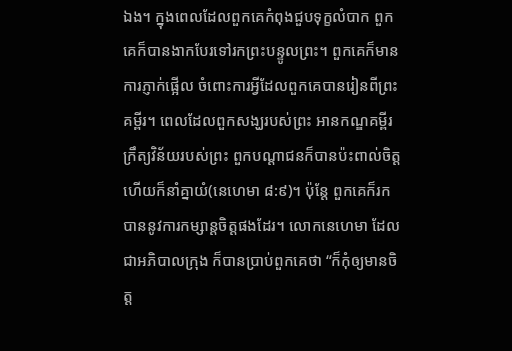ឯង។ ក្នុងពេលដែលពួកគេកំពុងជួបទុក្ខលំបាក ពួកគេក៏បានងាកបែរទៅរកព្រះបន្ទូលព្រះ។ ពួកគេក៏មានការភ្ញាក់ផ្អើល ចំពោះការអ្វីដែលពួកគេបានរៀនពីព្រះគម្ពីរ។ ពេលដែលពួកសង្ឃរបស់ព្រះ អានកណ្ឌគម្ពីរក្រឹត្យវិន័យរបស់ព្រះ ពួកបណ្តាជនក៏បានប៉ះពាល់ចិត្ត ហើយក៏នាំគ្នាយំ(នេហេមា ៨:៩)។ ប៉ុន្តែ ពួកគេក៏រកបាននូវការកម្សាន្តចិត្តផងដែរ។ លោកនេហេមា ដែលជាអភិបាលក្រុង ក៏បានប្រាប់ពួកគេថា “ក៏កុំឲ្យមានចិត្ត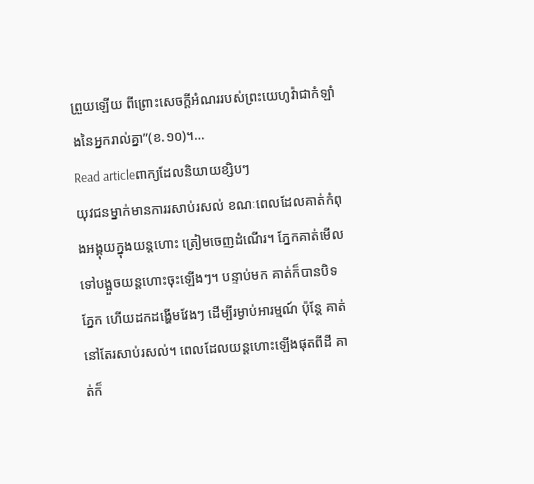ព្រួយឡើយ ពីព្រោះសេចក្តីអំណររបស់ព្រះយេហូវ៉ាជាកំឡាំងនៃអ្នករាល់គ្នា”(ខ.១០)។…
Read articleពាក្យដែលនិយាយខ្សិបៗ
យុវជនម្នាក់មានការរសាប់រសល់ ខណៈពេលដែលគាត់កំពុងអង្គុយក្នុងយន្តហោះ ត្រៀមចេញដំណើរ។ ភ្នែកគាត់មើលទៅបង្អួចយន្តហោះចុះឡើងៗ។ បន្ទាប់មក គាត់ក៏បានបិទភ្នែក ហើយដកដង្ហើមវែងៗ ដើម្បីរម្ងាប់អារម្មណ៍ ប៉ុន្តែ គាត់នៅតែរសាប់រសល់។ ពេលដែលយន្តហោះឡើងផុតពីដី គាត់ក៏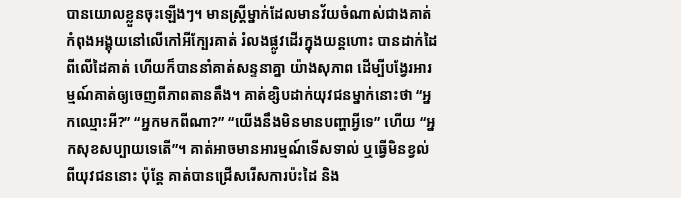បានយោលខ្លួនចុះឡើងៗ។ មានស្ត្រីម្នាក់ដែលមានវ័យចំណាស់ជាងគាត់ កំពុងអង្គុយនៅលើកៅអីក្បែរគាត់ រំលងផ្លូវដើរក្នុងយន្តហោះ បានដាក់ដៃពីលើដៃគាត់ ហើយក៏បាននាំគាត់សន្ទនាគ្នា យ៉ាងសុភាព ដើម្បីបង្វែរអារម្មណ៍គាត់ឲ្យចេញពីភាពតានតឹង។ គាត់ខ្សិបដាក់យុវជនម្នាក់នោះថា “អ្នកឈ្មោះអី?” “អ្នកមកពីណា?” “យើងនឹងមិនមានបញ្ហាអ្វីទេ” ហើយ “អ្នកសុខសប្បាយទេតើ”។ គាត់អាចមានអារម្មណ៍ទើសទាល់ ឬធ្វើមិនខ្វល់ពីយុវជននោះ ប៉ុន្តែ គាត់បានជ្រើសរើសការប៉ះដៃ និង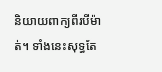និយាយពាក្យពីរបីម៉ាត់។ ទាំងនេះសុទ្ធតែ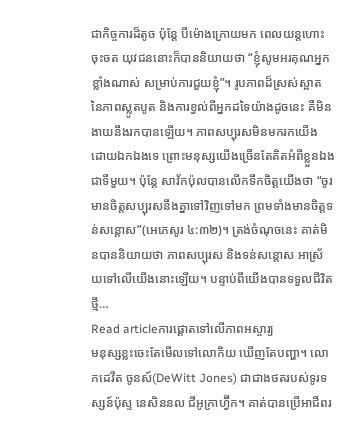ជាកិច្ចការដ៏តូច ប៉ុន្តែ បីម៉ោងក្រោយមក ពេលយន្តហោះចុះចត យុវជននោះក៏បាននិយាយថា “ខ្ញុំសូមអរគុណអ្នកខ្លាំងណាស់ សម្រាប់ការជួយខ្ញុំ”។ រូបភាពដ៏ស្រស់ស្អាត នៃភាពស្លូតបូត និងការខ្វល់ពីអ្នកដទៃយ៉ាងដូចនេះ គឺមិនងាយនឹងរកបានឡើយ។ ភាពសប្បុរសមិនមករកយើង ដោយឯកឯងទេ ព្រោះមនុស្សយើងច្រើនតែគិតអំពីខ្លួនឯងជាទីមួយ។ ប៉ុន្តែ សាវ័កប៉ុលបានលើកទឹកចិត្តយើងថា “ចូរមានចិត្តសប្បុរសនឹងគ្នាទៅវិញទៅមក ព្រមទាំងមានចិត្តទន់សន្តោស”(អេភេសូរ ៤:៣២)។ ត្រង់ចំណុចនេះ គាត់មិនបាននិយាយថា ភាពសប្បុរស និងទន់សន្តោស អាស្រ័យទៅលើយើងនោះឡើយ។ បន្ទាប់ពីយើងបានទទួលជីវិតថ្មី…
Read articleការផ្តោតទៅលើភាពអស្ចារ្យ
មនុស្សខ្លះចេះតែមើលទៅលោកិយ ឃើញតែបញ្ហា។ លោកដេវីត ចូនស៍(DeWitt Jones) ជាជាងថតរបស់ទូរទស្សន៍ប៉ុស្ទ នេសិននល ជីអូក្រាហ្វ៊ីក។ គាត់បានប្រើអាជីពរ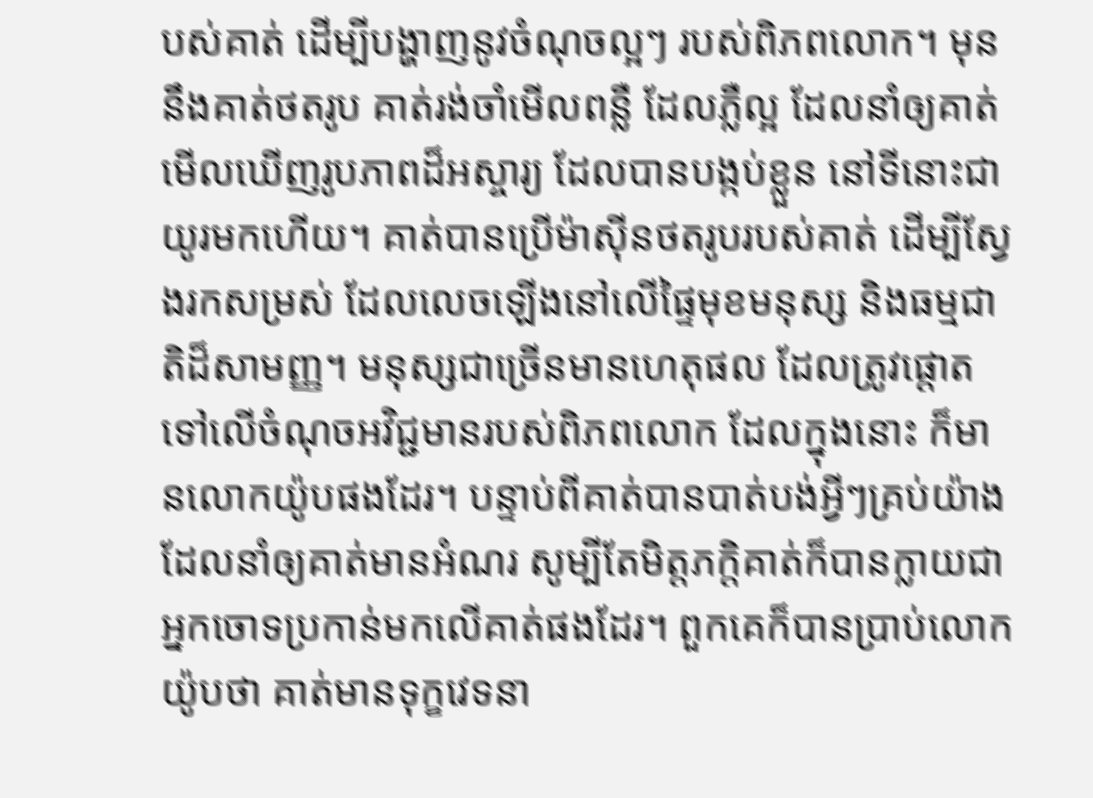បស់គាត់ ដើម្បីបង្ហាញនូវចំណុចល្អៗ របស់ពិភពលោក។ មុននឹងគាត់ថតរូប គាត់រង់ចាំមើលពន្លឺ ដែលភ្លឺល្អ ដែលនាំឲ្យគាត់មើលឃើញរូបភាពដ៏អស្ចារ្យ ដែលបានបង្កប់ខ្លួន នៅទីនោះជាយូរមកហើយ។ គាត់បានប្រើម៉ាស៊ីនថតរូបរបស់គាត់ ដើម្បីស្វែងរកសម្រស់ ដែលលេចឡើងនៅលើផ្ទៃមុខមនុស្ស និងធម្មជាតិដ៏សាមញ្ញ។ មនុស្សជាច្រើនមានហេតុផល ដែលត្រូវផ្តោតទៅលើចំណុចអវិជ្ជមានរបស់ពិភពលោក ដែលក្នុងនោះ ក៏មានលោកយ៉ូបផងដែរ។ បន្ទាប់ពីគាត់បានបាត់បង់អ្វីៗគ្រប់យ៉ាង ដែលនាំឲ្យគាត់មានអំណរ សូម្បីតែមិត្តភក្តិគាត់ក៏បានក្លាយជាអ្នកចោទប្រកាន់មកលើគាត់ផងដែរ។ ពួកគេក៏បានប្រាប់លោកយ៉ូបថា គាត់មានទុក្ខវេទនា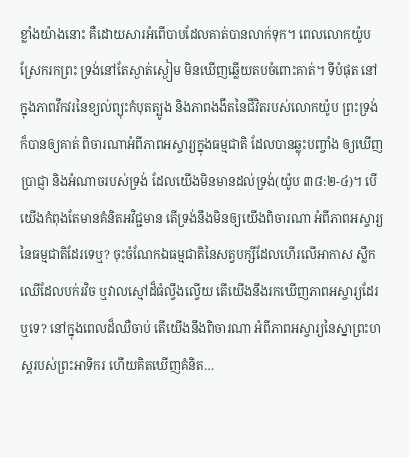ខ្លាំងយ៉ាងនោះ គឺដោយសារអំពើបាបដែលគាត់បានលាក់ទុក។ ពេលលោកយ៉ូបស្រែករកព្រះ ទ្រង់នៅតែស្ងាត់ស្ងៀម មិនឃើញឆ្លើយតបចំពោះគាត់។ ទីបំផុត នៅក្នុងភាពវឹកវរនៃខ្យល់ព្យុះកំបុតត្បូង និងភាពងងឹតនៃជីវិតរបស់លោកយ៉ូប ព្រះទ្រង់ក៏បានឲ្យគាត់ ពិចារណាអំពីភាពអស្ចារ្យក្នុងធម្មជាតិ ដែលបានឆ្លុះបញ្ចាំង ឲ្យឃើញប្រាជ្ញា និងអំណាចរបស់ទ្រង់ ដែលយើងមិនមានដល់ទ្រង់(យ៉ូប ៣៨:២-៤)។ បើយើងកំពុងតែមានគំនិតអវិជ្ជមាន តើទ្រង់នឹងមិនឲ្យយើងពិចារណា អំពីភាពអស្ចារ្យនៃធម្មជាតិដែរទេឬ? ចុះចំណែកឯធម្មជាតិនៃសត្វបក្សីដែលហើរលើអាកាស ស្លឹកឈើដែលបក់រវិច ឬវាលស្មៅដ៏ធំល្វឹងល្វើយ តើយើងនឹងរកឃើញភាពអស្ចារ្យដែរឬទេ? នៅក្នុងពេលដ៏ឈឺចាប់ តើយើងនឹងពិចារណា អំពីភាពអស្ចារ្យនៃស្នាព្រះហស្តរបស់ព្រះអាទិករ ហើយគិតឃើញគំនិត…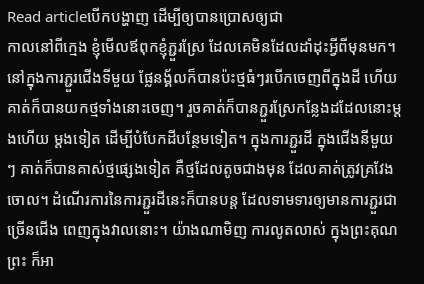Read articleបើកបង្ហាញ ដើម្បីឲ្យបានប្រោសឲ្យជា
កាលនៅពីក្មេង ខ្ញុំមើលឪពុកខ្ញុំភ្ជួរស្រែ ដែលគេមិនដែលដាំដុះអ្វីពីមុនមក។ នៅក្នុងការភ្ជួរជើងទីមួយ ផ្លែនង្គ័លក៏បានប៉ះថ្មធំៗរបើកចេញពីក្នុងដី ហើយគាត់ក៏បានយកថ្មទាំងនោះចេញ។ រួចគាត់ក៏បានភ្ជួរស្រែកន្លែងដដែលនោះម្តងហើយ ម្តងទៀត ដើម្បីបំបែកដីបន្ថែមទៀត។ ក្នុងការភ្ជួរដី ក្នុងជើងនីមួយៗ គាត់ក៏បានគាស់ថ្មផ្សេងទៀត គឺថ្មដែលតូចជាងមុន ដែលគាត់ត្រូវគ្រវែងចោល។ ដំណើរការនៃការភ្ជួរដីនេះក៏បានបន្ត ដែលទាមទារឲ្យមានការភ្ជួរជាច្រើនជើង ពេញក្នុងវាលនោះ។ យ៉ាងណាមិញ ការលូតលាស់ ក្នុងព្រះគុណព្រះ ក៏អា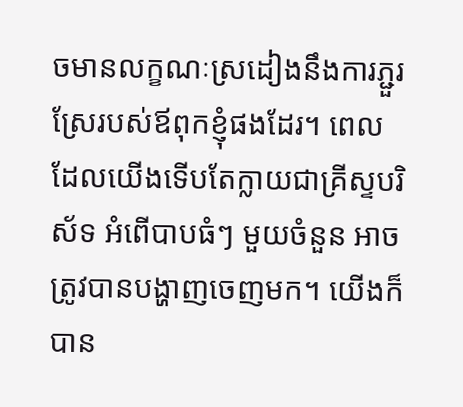ចមានលក្ខណៈស្រដៀងនឹងការភ្ជួរស្រែរបស់ឪពុកខ្ញុំផងដែរ។ ពេលដែលយើងទើបតែក្លាយជាគ្រីស្ទបរិស័ទ អំពើបាបធំៗ មួយចំនួន អាចត្រូវបានបង្ហាញចេញមក។ យើងក៏បាន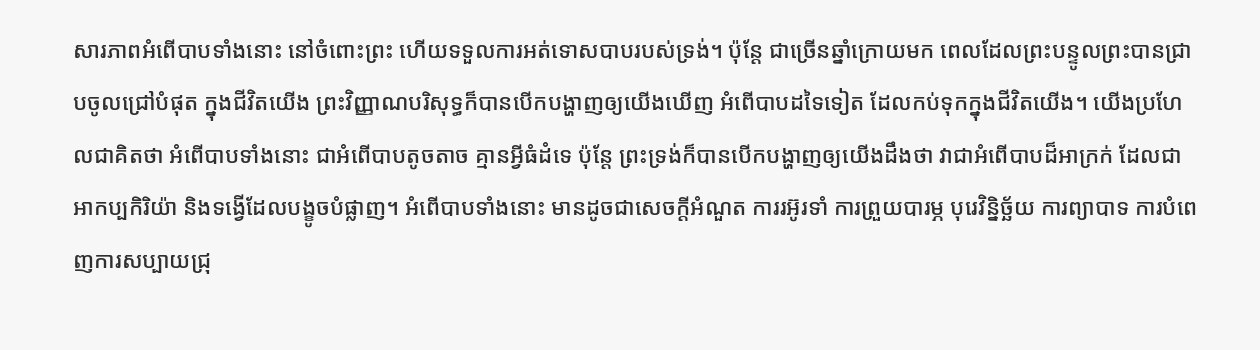សារភាពអំពើបាបទាំងនោះ នៅចំពោះព្រះ ហើយទទួលការអត់ទោសបាបរបស់ទ្រង់។ ប៉ុន្តែ ជាច្រើនឆ្នាំក្រោយមក ពេលដែលព្រះបន្ទូលព្រះបានជ្រាបចូលជ្រៅបំផុត ក្នុងជីវិតយើង ព្រះវិញ្ញាណបរិសុទ្ធក៏បានបើកបង្ហាញឲ្យយើងឃើញ អំពើបាបដទៃទៀត ដែលកប់ទុកក្នុងជីវិតយើង។ យើងប្រហែលជាគិតថា អំពើបាបទាំងនោះ ជាអំពើបាបតូចតាច គ្មានអ្វីធំដំទេ ប៉ុន្តែ ព្រះទ្រង់ក៏បានបើកបង្ហាញឲ្យយើងដឹងថា វាជាអំពើបាបដ៏អាក្រក់ ដែលជាអាកប្បកិរិយ៉ា និងទង្វើដែលបង្ខូចបំផ្លាញ។ អំពើបាបទាំងនោះ មានដូចជាសេចក្តីអំណួត ការរអ៊ូរទាំ ការព្រួយបារម្ភ បុរេវិន្និច្ឆ័យ ការព្យាបាទ ការបំពេញការសប្បាយជ្រុ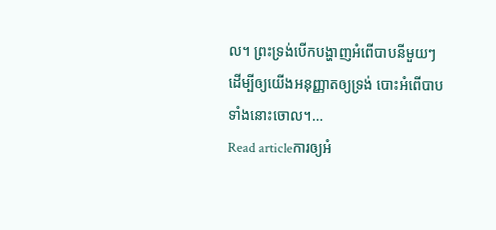ល។ ព្រះទ្រង់បើកបង្ហាញអំពើបាបនីមួយៗ ដើម្បីឲ្យយើងអនុញ្ញាតឲ្យទ្រង់ បោះអំពើបាបទាំងនោះចោល។…
Read articleការឲ្យអំ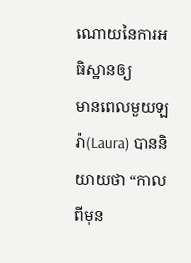ណោយនៃការអធិស្ឋានឲ្យ
មានពេលមួយឡរ៉ា(Laura) បាននិយាយថា “កាលពីមុន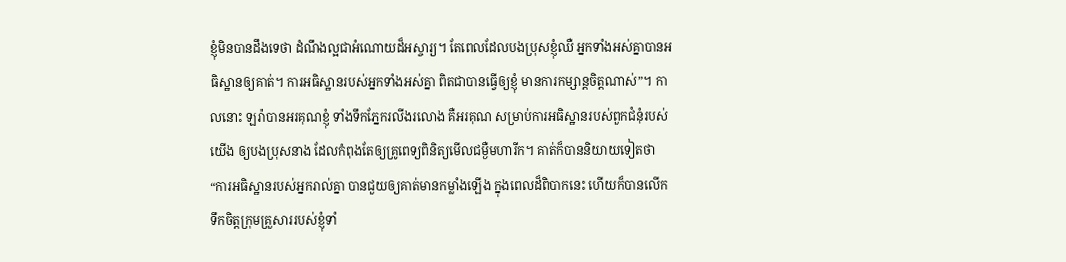ខ្ញុំមិនបានដឹងទេថា ដំណឹងល្អជាអំណោយដ៏អស្ចារ្យ។ តែពេលដែលបងប្រុសខ្ញុំឈឺ អ្នកទាំងអស់គ្នាបានអធិស្ឋានឲ្យគាត់។ ការអធិស្ឋានរបស់អ្នកទាំងអស់គ្នា ពិតជាបានធ្វើឲ្យខ្ញុំ មានការកម្សាន្តចិត្តណាស់”។ កាលនោះ ឡរ៉ាបានអរគុណខ្ញុំ ទាំងទឹកភ្នែករលីងរលោង គឺអរគុណ សម្រាប់ការអធិស្ឋានរបស់ពួកជំនុំរបស់យើង ឲ្យបងប្រុសនាង ដែលកំពុងតែឲ្យគ្រូពេទ្យពិនិត្យមើលជម្ងឺមហារីក។ គាត់ក៏បាននិយាយទៀតថា “ការអធិស្ឋានរបស់អ្នករាល់គ្នា បានជួយឲ្យគាត់មានកម្លាំងឡើង ក្នុងពេលដ៏ពិបាកនេះ ហើយក៏បានលើកទឹកចិត្តក្រុមគ្រួសាររបស់ខ្ញុំទាំ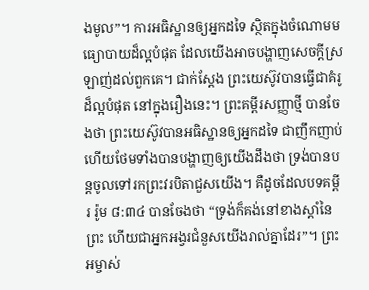ងមូល”។ ការអធិស្ឋានឲ្យអ្នកដទៃ ស្ថិតក្នុងចំណោមមធ្យោបាយដ៏ល្អបំផុត ដែលយើងអាចបង្ហាញសេចក្តីស្រឡាញ់ដល់ពួកគេ។ ជាក់ស្តែង ព្រះយេស៊ូវបានធ្វើជាគំរូដ៏ល្អបំផុត នៅក្នុងរឿងនេះ។ ព្រះគម្ពីរសញ្ញាថ្មី បានចែងថា ព្រះយេស៊ូវបានអធិស្ឋានឲ្យអ្នកដទៃ ជាញឹកញាប់ ហើយថែមទាំងបានបង្ហាញឲ្យយើងដឹងថា ទ្រង់បានបន្តចូលទៅរកព្រះវរបិតាជួសយើង។ គឺដូចដែលបទគម្ពីរ រ៉ូម ៨:៣៤ បានចែងថា “ទ្រង់ក៏គង់នៅខាងស្តាំនៃព្រះ ហើយជាអ្នកអង្វរជំនួសយើងរាល់គ្នាដែរ”។ ព្រះអម្ចាស់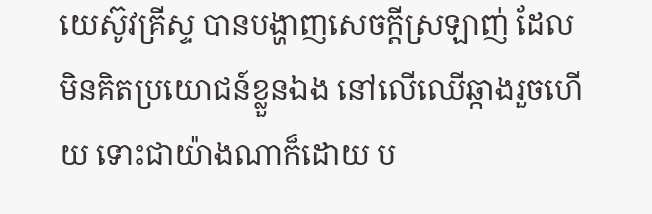យេស៊ូវគ្រីស្ទ បានបង្ហាញសេចក្តីស្រឡាញ់ ដែលមិនគិតប្រយោជន៍ខ្លួនឯង នៅលើឈើឆ្កាងរួចហើយ ទោះជាយ៉ាងណាក៏ដោយ ប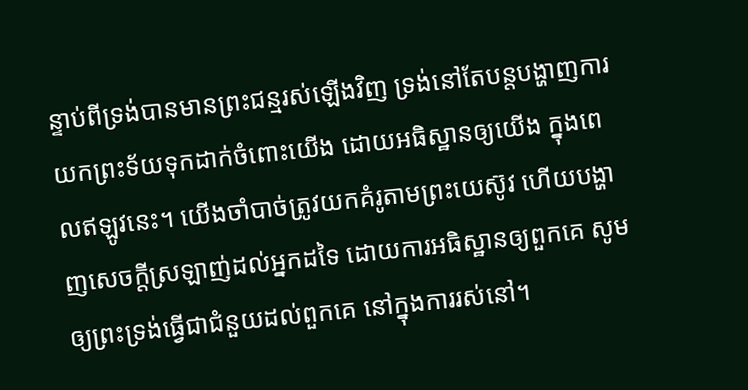ន្ទាប់ពីទ្រង់បានមានព្រះជន្មរស់ឡើងវិញ ទ្រង់នៅតែបន្តបង្ហាញការយកព្រះទ័យទុកដាក់ចំពោះយើង ដោយអធិស្ឋានឲ្យយើង ក្នុងពេលឥឡូវនេះ។ យើងចាំបាច់ត្រូវយកគំរូតាមព្រះយេស៊ូវ ហើយបង្ហាញសេចក្តីស្រឡាញ់ដល់អ្នកដទៃ ដោយការអធិស្ឋានឲ្យពួកគេ សូមឲ្យព្រះទ្រង់ធ្វើជាជំនួយដល់ពួកគេ នៅក្នុងការរស់នៅ។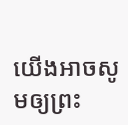យើងអាចសូមឲ្យព្រះ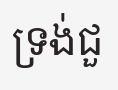ទ្រង់ជួ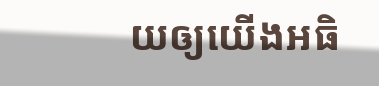យឲ្យយើងអធិ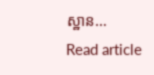ស្ឋាន…
Read article